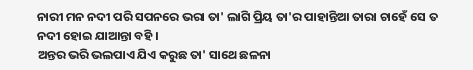ନାରୀ ମନ ନଦୀ ପରି ସପନରେ ଭରା ତା' ଲାଗି ପ୍ରିୟ ତା'ର ପାହାନ୍ତିଆ ତାରା ଚାହେଁ ସେ ତ ନଦୀ ହୋଇ ଯାଆନ୍ତା ବହି ।
ଅନ୍ତର ଭରି ଭଲପାଏ ଯିଏ କରୁଛ ତା' ସାଥେ ଛଳନା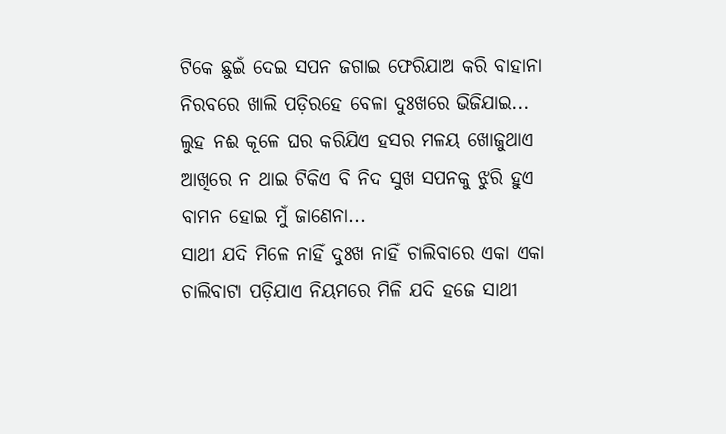ଟିକେ ଛୁଇଁ ଦେଇ ସପନ ଜଗାଇ ଫେରିଯାଅ କରି ବାହାନା ନିରବରେ ଖାଲି ପଡ଼ିରହେ ବେଳା ଦୁଃଖରେ ଭିଜିଯାଇ...
ଲୁହ ନଈ କୂଳେ ଘର କରିଯିଏ ହସର ମଳୟ ଖୋଜୁଥାଏ ଆଖିରେ ନ ଥାଇ ଟିକିଏ ବି ନିଦ ସୁଖ ସପନକୁ ଝୁରି ହୁଏ ବାମନ ହୋଇ ମୁଁ ଜାଣେନା...
ସାଥୀ ଯଦି ମିଳେ ନାହିଁ ଦୁଃଖ ନାହିଁ ଚାଲିବାରେ ଏକା ଏକା ଚାଲିବାଟା ପଡ଼ିଯାଏ ନିୟମରେ ମିଳି ଯଦି ହଜେ ସାଥୀ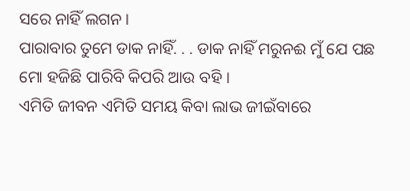ସରେ ନାହିଁ ଲଗନ ।
ପାରାବାର ତୁମେ ଡାକ ନାହିଁ. . . ଡାକ ନାହିଁ ମରୁନଈ ମୁଁ ଯେ ପଛ ମୋ ହଜିଛି ପାରିବି କିପରି ଆଉ ବହି ।
ଏମିତି ଜୀବନ ଏମିତି ସମୟ କିବା ଲାଭ ଜୀଇଁବାରେ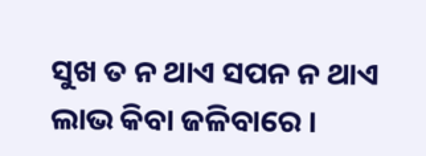ସୁଖ ତ ନ ଥାଏ ସପନ ନ ଥାଏ ଲାଭ କିବା ଜଳିବାରେ ।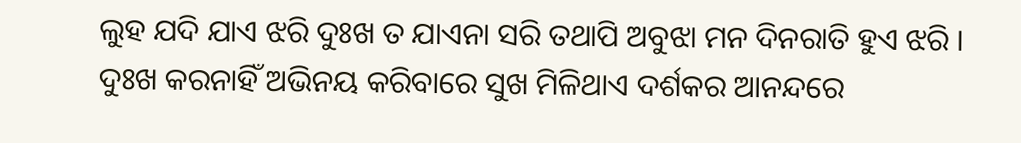ଲୁହ ଯଦି ଯାଏ ଝରି ଦୁଃଖ ତ ଯାଏନା ସରି ତଥାପି ଅବୁଝା ମନ ଦିନରାତି ହୁଏ ଝରି ।
ଦୁଃଖ କରନାହିଁ ଅଭିନୟ କରିବାରେ ସୁଖ ମିଳିଥାଏ ଦର୍ଶକର ଆନନ୍ଦରେ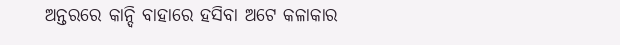ଅନ୍ତରରେ କାନ୍ଦି ବାହାରେ ହସିବା ଅଟେ କଳାକାର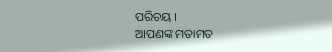ପରିଚୟ ।
ଆପଣଙ୍କ ମତାମତ